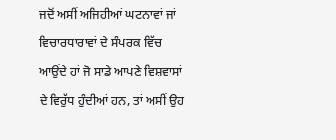ਜਦੋਂ ਅਸੀਂ ਅਜਿਹੀਆਂ ਘਟਨਾਵਾਂ ਜਾਂ ਵਿਚਾਰਧਾਰਾਵਾਂ ਦੇ ਸੰਪਰਕ ਵਿੱਚ ਆਉਂਦੇ ਹਾਂ ਜੋ ਸਾਡੇ ਆਪਣੇ ਵਿਸ਼ਵਾਸਾਂ ਦੇ ਵਿਰੁੱਧ ਹੁੰਦੀਆਂ ਹਨ, ਤਾਂ ਅਸੀਂ ਉਹ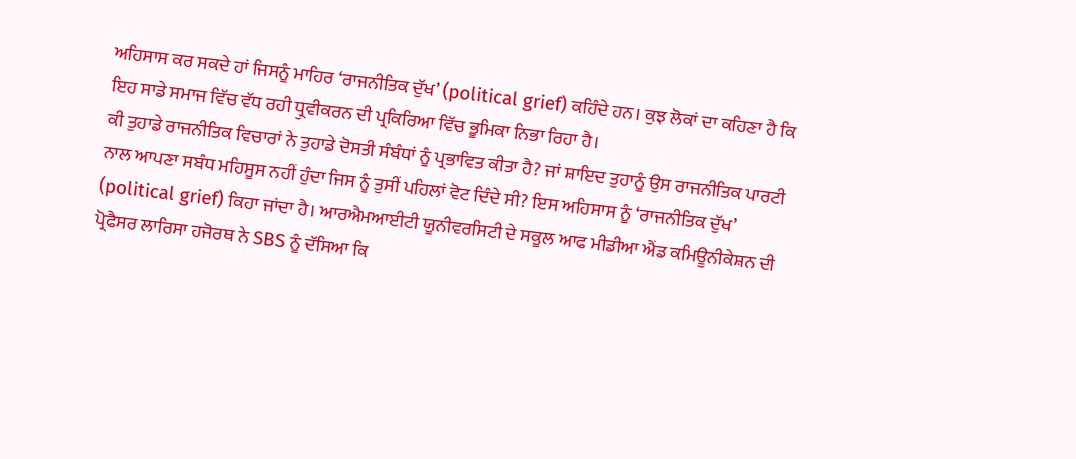ਅਹਿਸਾਸ ਕਰ ਸਕਦੇ ਹਾਂ ਜਿਸਨੂੰ ਮਾਹਿਰ ‘ਰਾਜਨੀਤਿਕ ਦੁੱਖ’ (political grief) ਕਹਿੰਦੇ ਹਨ। ਕੁਝ ਲੋਕਾਂ ਦਾ ਕਹਿਣਾ ਹੈ ਕਿ ਇਹ ਸਾਡੇ ਸਮਾਜ ਵਿੱਚ ਵੱਧ ਰਹੀ ਧ੍ਰੁਵੀਕਰਨ ਦੀ ਪ੍ਰਕਿਰਿਆ ਵਿੱਚ ਭੂਮਿਕਾ ਨਿਭਾ ਰਿਹਾ ਹੈ।
ਕੀ ਤੁਹਾਡੇ ਰਾਜਨੀਤਿਕ ਵਿਚਾਰਾਂ ਨੇ ਤੁਹਾਡੇ ਦੋਸਤੀ ਸੰਬੰਧਾਂ ਨੂੰ ਪ੍ਰਭਾਵਿਤ ਕੀਤਾ ਹੈ? ਜਾਂ ਸ਼ਾਇਦ ਤੁਹਾਨੂੰ ਉਸ ਰਾਜਨੀਤਿਕ ਪਾਰਟੀ ਨਾਲ ਆਪਣਾ ਸਬੰਧ ਮਹਿਸੂਸ ਨਹੀਂ ਹੁੰਦਾ ਜਿਸ ਨੂੰ ਤੁਸੀਂ ਪਹਿਲਾਂ ਵੋਟ ਦਿੰਦੇ ਸੀ? ਇਸ ਅਹਿਸਾਸ ਨੂੰ ‘ਰਾਜਨੀਤਿਕ ਦੁੱਖ’ (political grief) ਕਿਹਾ ਜਾਂਦਾ ਹੈ। ਆਰਐਮਆਈਟੀ ਯੂਨੀਵਰਸਿਟੀ ਦੇ ਸਕੂਲ ਆਫ ਮੀਡੀਆ ਐਂਡ ਕਮਿਊਨੀਕੇਸ਼ਨ ਦੀ ਪ੍ਰੋਫੈਸਰ ਲਾਰਿਸਾ ਹਜੋਰਥ ਨੇ SBS ਨੂੰ ਦੱਸਿਆ ਕਿ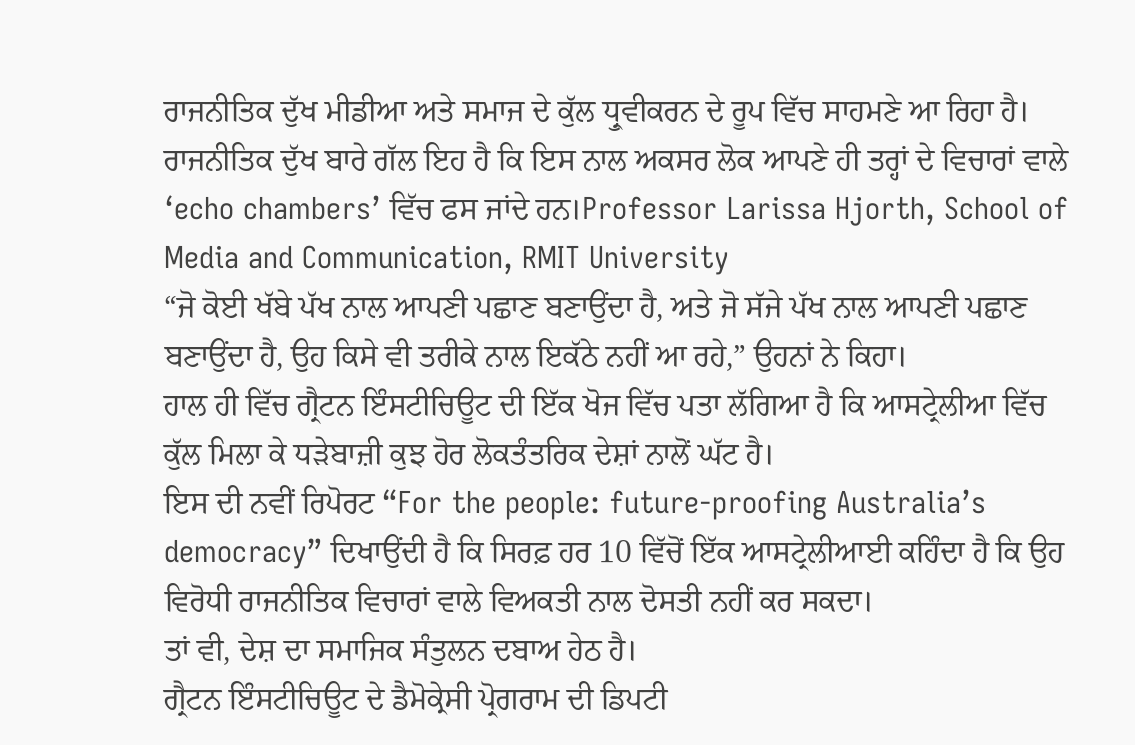ਰਾਜਨੀਤਿਕ ਦੁੱਖ ਮੀਡੀਆ ਅਤੇ ਸਮਾਜ ਦੇ ਕੁੱਲ ਧ੍ਰੁਵੀਕਰਨ ਦੇ ਰੂਪ ਵਿੱਚ ਸਾਹਮਣੇ ਆ ਰਿਹਾ ਹੈ।
ਰਾਜਨੀਤਿਕ ਦੁੱਖ ਬਾਰੇ ਗੱਲ ਇਹ ਹੈ ਕਿ ਇਸ ਨਾਲ ਅਕਸਰ ਲੋਕ ਆਪਣੇ ਹੀ ਤਰ੍ਹਾਂ ਦੇ ਵਿਚਾਰਾਂ ਵਾਲੇ ‘echo chambers’ ਵਿੱਚ ਫਸ ਜਾਂਦੇ ਹਨ।Professor Larissa Hjorth, School of Media and Communication, RMIT University
“ਜੋ ਕੋਈ ਖੱਬੇ ਪੱਖ ਨਾਲ ਆਪਣੀ ਪਛਾਣ ਬਣਾਉਂਦਾ ਹੈ, ਅਤੇ ਜੋ ਸੱਜੇ ਪੱਖ ਨਾਲ ਆਪਣੀ ਪਛਾਣ ਬਣਾਉਂਦਾ ਹੈ, ਉਹ ਕਿਸੇ ਵੀ ਤਰੀਕੇ ਨਾਲ ਇਕੱਠੇ ਨਹੀਂ ਆ ਰਹੇ,” ਉਹਨਾਂ ਨੇ ਕਿਹਾ।
ਹਾਲ ਹੀ ਵਿੱਚ ਗ੍ਰੈਟਨ ਇੰਸਟੀਚਿਊਟ ਦੀ ਇੱਕ ਖੋਜ ਵਿੱਚ ਪਤਾ ਲੱਗਿਆ ਹੈ ਕਿ ਆਸਟ੍ਰੇਲੀਆ ਵਿੱਚ ਕੁੱਲ ਮਿਲਾ ਕੇ ਧੜੇਬਾਜ਼ੀ ਕੁਝ ਹੋਰ ਲੋਕਤੰਤਰਿਕ ਦੇਸ਼ਾਂ ਨਾਲੋਂ ਘੱਟ ਹੈ।
ਇਸ ਦੀ ਨਵੀਂ ਰਿਪੋਰਟ “For the people: future-proofing Australia’s democracy” ਦਿਖਾਉਂਦੀ ਹੈ ਕਿ ਸਿਰਫ਼ ਹਰ 10 ਵਿੱਚੋਂ ਇੱਕ ਆਸਟ੍ਰੇਲੀਆਈ ਕਹਿੰਦਾ ਹੈ ਕਿ ਉਹ ਵਿਰੋਧੀ ਰਾਜਨੀਤਿਕ ਵਿਚਾਰਾਂ ਵਾਲੇ ਵਿਅਕਤੀ ਨਾਲ ਦੋਸਤੀ ਨਹੀਂ ਕਰ ਸਕਦਾ।
ਤਾਂ ਵੀ, ਦੇਸ਼ ਦਾ ਸਮਾਜਿਕ ਸੰਤੁਲਨ ਦਬਾਅ ਹੇਠ ਹੈ।
ਗ੍ਰੈਟਨ ਇੰਸਟੀਚਿਊਟ ਦੇ ਡੈਮੋਕ੍ਰੇਸੀ ਪ੍ਰੋਗਰਾਮ ਦੀ ਡਿਪਟੀ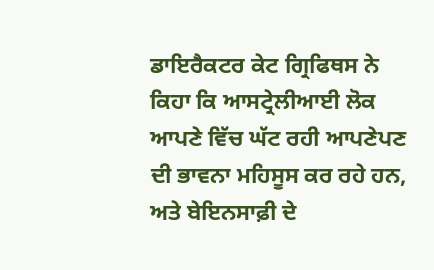ਡਾਇਰੈਕਟਰ ਕੇਟ ਗ੍ਰਿਫਿਥਸ ਨੇ ਕਿਹਾ ਕਿ ਆਸਟ੍ਰੇਲੀਆਈ ਲੋਕ ਆਪਣੇ ਵਿੱਚ ਘੱਟ ਰਹੀ ਆਪਣੇਪਣ ਦੀ ਭਾਵਨਾ ਮਹਿਸੂਸ ਕਰ ਰਹੇ ਹਨ, ਅਤੇ ਬੇਇਨਸਾਫ਼ੀ ਦੇ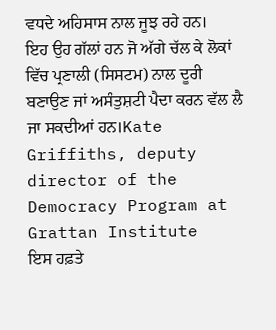ਵਧਦੇ ਅਹਿਸਾਸ ਨਾਲ ਜੂਝ ਰਹੇ ਹਨ।
ਇਹ ਉਹ ਗੱਲਾਂ ਹਨ ਜੋ ਅੱਗੇ ਚੱਲ ਕੇ ਲੋਕਾਂ ਵਿੱਚ ਪ੍ਰਣਾਲੀ (ਸਿਸਟਮ) ਨਾਲ ਦੂਰੀ ਬਣਾਉਣ ਜਾਂ ਅਸੰਤੁਸ਼ਟੀ ਪੈਦਾ ਕਰਨ ਵੱਲ ਲੈ ਜਾ ਸਕਦੀਆਂ ਹਨ।Kate Griffiths, deputy director of the Democracy Program at Grattan Institute
ਇਸ ਹਫ਼ਤੇ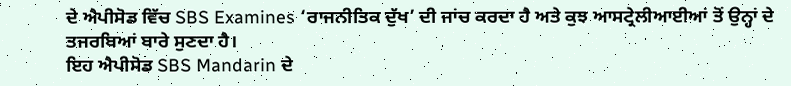ਦੇ ਐਪੀਸੋਡ ਵਿੱਚ SBS Examines ‘ਰਾਜਨੀਤਿਕ ਦੁੱਖ’ ਦੀ ਜਾਂਚ ਕਰਦਾ ਹੈ ਅਤੇ ਕੁਝ ਆਸਟ੍ਰੇਲੀਆਈਆਂ ਤੋਂ ਉਨ੍ਹਾਂ ਦੇ ਤਜਰਬਿਆਂ ਬਾਰੇ ਸੁਣਦਾ ਹੈ।
ਇਹ ਐਪੀਸੋਡ SBS Mandarin ਦੇ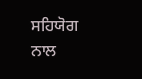ਸਹਿਯੋਗ ਨਾਲ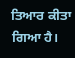ਤਿਆਰ ਕੀਤਾ ਗਿਆ ਹੈ।